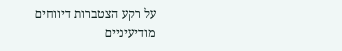על רקע הצטברות דיווחים מודיעיניים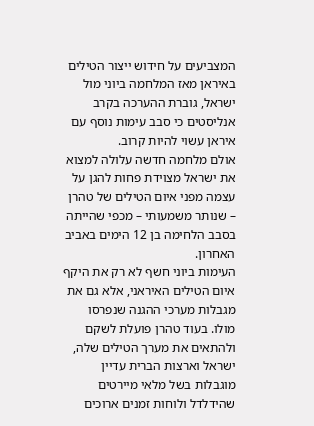המצביעים על חידוש ייצור הטילים באיראן מאז המלחמה ביוני מול ישראל, גוברת ההערכה בקרב אנליסטים כי סבב עימות נוסף עם איראן עשוי להיות קרוב.
אולם מלחמה חדשה עלולה למצוא את ישראל מצוידת פחות להגן על עצמה מפני איום הטילים של טהרן – שנותר משמעותי – מכפי שהייתה בסבב הלחימה בן 12 הימים באביב האחרון.
העימות ביוני חשף לא רק את היקף איום הטילים האיראני, אלא גם את מגבלות מערכי ההגנה שנפרסו מולו. בעוד טהרן פועלת לשקם ולהתאים את מערך הטילים שלה, ישראל וארצות הברית עדיין מוגבלות בשל מלאי מיירטים שהידלדל ולוחות זמנים ארוכים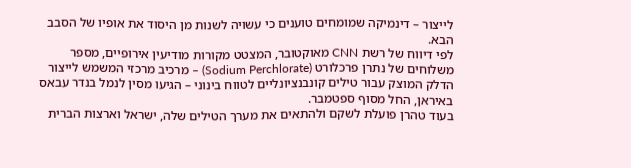לייצור – דינמיקה שמומחים טוענים כי עשויה לשנות מן היסוד את אופיו של הסבב הבא.
לפי דיווח של רשת CNN מאוקטובר, המצטט מקורות מודיעין אירופיים, מספר משלוחים של נתרן פרכלורט (Sodium Perchlorate) – מרכיב מרכזי המשמש לייצור הדלק המוצק עבור טילים קונבנציונליים לטווח בינוני – הגיעו מסין לנמל בנדר עבאס באיראן, החל מסוף ספטמבר.
בעוד טהרן פועלת לשקם ולהתאים את מערך הטילים שלה, ישראל וארצות הברית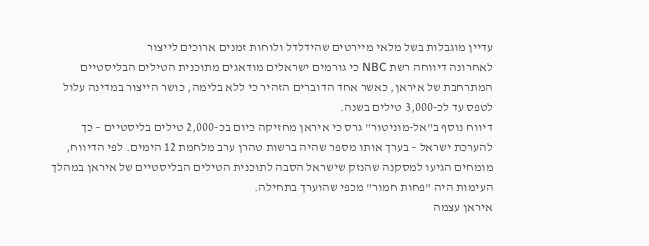עדיין מוגבלות בשל מלאי מיירטים שהידלדל ולוחות זמנים ארוכים לייצור
לאחרונה דיווחה רשת NBC כי גורמים ישראלים מודאגים מתוכנית הטילים הבליסטיים המתרחבת של איראן, כאשר אחד הדוברים הזהיר כי ללא בלימה, כושר הייצור במדינה עלול לטפס עד לכ-3,000 טילים בשנה.
דיווח נוסף ב"אל-מוניטור" גרס כי איראן מחזיקה כיום בכ-2,000 טילים בליסטיים – כך להערכת ישראל – בערך אותו מספר שהיה ברשות טהרן ערב מלחמת 12 הימים. לפי הדיווח, מומחים הגיעו למסקנה שהנזק שישראל הסבה לתוכנית הטילים הבליסטיים של איראן במהלך העימות היה "פחות חמור" מכפי שהוערך בתחילה.
איראן עצמה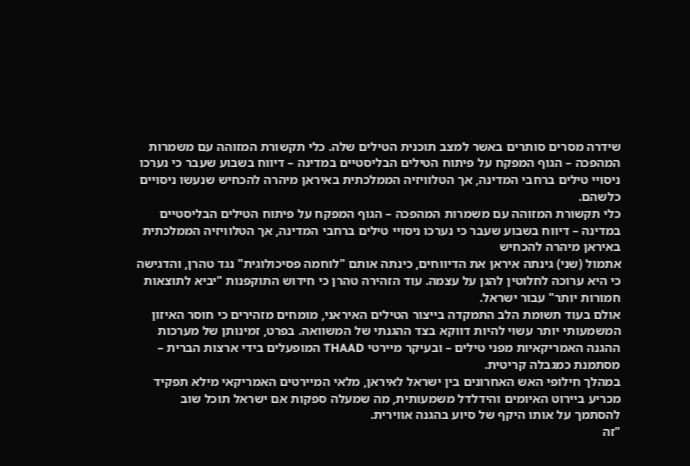שידרה מסרים סותרים באשר למצב תוכנית הטילים שלה. כלי תקשורת המזוהה עם משמרות המהפכה – הגוף המפקח על פיתוח הטילים הבליסטיים במדינה – דיווח בשבוע שעבר כי נערכו ניסויי טילים ברחבי המדינה, אך הטלוויזיה הממלכתית באיראן מיהרה להכחיש שנעשו ניסויים כלשהם.
כלי תקשורת המזוהה עם משמרות המהפכה – הגוף המפקח על פיתוח הטילים הבליסטיים במדינה – דיווח בשבוע שעבר כי נערכו ניסויי טילים ברחבי המדינה, אך הטלוויזיה הממלכתית באיראן מיהרה להכחיש
אתמול (שני) גינתה איראן את הדיווחים, כינתה אותם "לוחמה פסיכולוגית" נגד טהרן, והדגישה כי היא ערוכה לחלוטין להגן על עצמה. עוד הזהירה טהרן כי חידוש התוקפנות "יביא לתוצאות חמורות יותר" עבור ישראל.
אולם בעוד תשומת הלב התמקדה בייצור הטילים האיראני, מומחים מזהירים כי חוסר האיזון המשמעותי יותר עשוי להיות דווקא בצד ההגנתי של המשוואה. בפרט, זמינותן של מערכות ההגנה האמריקאיות מפני טילים – ובעיקר מיירטי THAAD המופעלים בידי ארצות הברית – מסתמנת כמגבלה קריטית.
במהלך חילופי האש האחרונים בין ישראל לאיראן, מלאי המיירטים האמריקאי מילא תפקיד מכריע ביירוט האיומים והידלדל משמעותית, מה שמעלה ספקות אם ישראל תוכל שוב להסתמך על אותו היקף של סיוע בהגנה אווירית.
"זה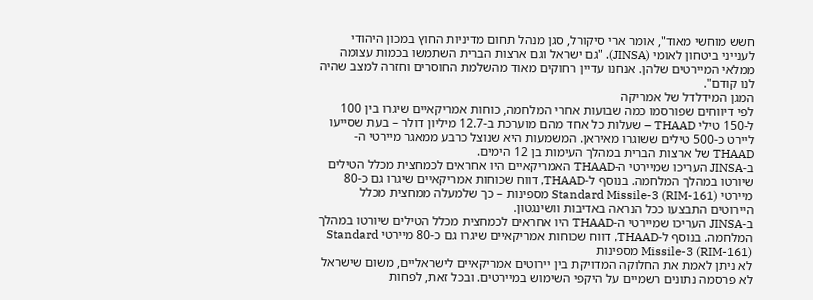חשש מוחשי מאוד", אומר ארי סיקורל, סגן מנהל תחום מדיניות החוץ במכון היהודי לענייני ביטחון לאומי (JINSA). "גם ישראל וגם ארצות הברית השתמשו בכמות עצומה ממלאי המיירטים שלהן. אנחנו עדיין רחוקים מאוד מהשלמת החוסרים וחזרה למצב שהיה לנו קודם".
המגן המידלדל של אמריקה
לפי דיווחים שפורסמו כמה שבועות אחרי המלחמה, כוחות אמריקאיים שיגרו בין 100 ל-150 טילי THAAD – שעלות כל אחד מהם מוערכת ב-12.7 מיליון דולר – בעת שסייעו ליירט כ-500 טילים ששוגרו מאיראן. המשמעות היא שנוצל כרבע ממאגר מיירטי ה-THAAD של ארצות הברית במהלך העימות בן 12 הימים.
ב-JINSA העריכו שמיירטי ה-THAAD האמריקאיים היו אחראים לכמחצית מכלל הטילים שיורטו במהלך המלחמה. בנוסף ל-THAAD, דווח שכוחות אמריקאיים שיגרו גם כ-80 מיירטי Standard Missile-3 (RIM-161) מספינות – כך שלמעלה ממחצית מכלל היירוטים התבצעו ככל הנראה באדיבות וושינגטון.
ב-JINSA העריכו שמיירטי ה-THAAD היו אחראים לכמחצית מכלל הטילים שיורטו במהלך המלחמה. בנוסף ל-THAAD, דווח שכוחות אמריקאיים שיגרו גם כ-80 מיירטי Standard Missile-3 (RIM-161) מספינות
לא ניתן לאמת את החלוקה המדויקת בין יירוטים אמריקאיים לישראליים, משום שישראל לא פרסמה נתונים רשמיים על היקפי השימוש במיירטים. ובכל זאת, לפחות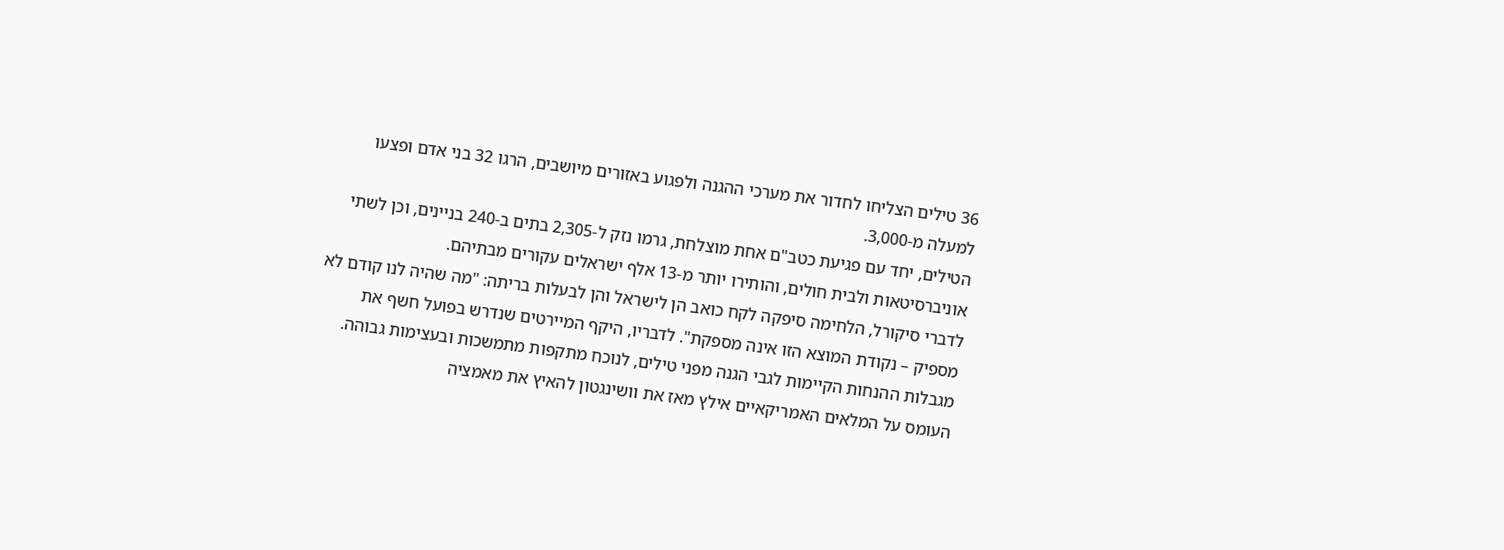36 טילים הצליחו לחדור את מערכי ההגנה ולפגוע באזורים מיושבים, הרגו 32 בני אדם ופצעו למעלה מ-3,000.
הטילים, יחד עם פגיעת כטב"ם אחת מוצלחת, גרמו נזק ל-2,305 בתים ב-240 בניינים, וכן לשתי אוניברסיטאות ולבית חולים, והותירו יותר מ-13 אלף ישראלים עקורים מבתיהם.
לדברי סיקורל, הלחימה סיפקה לקח כואב הן לישראל והן לבעלות בריתה: "מה שהיה לנו קודם לא מספיק – נקודת המוצא הזו אינה מספקת". לדבריו, היקף המיירטים שנדרש בפועל חשף את מגבלות ההנחות הקיימות לגבי הגנה מפני טילים, לנוכח מתקפות מתמשכות ובעצימות גבוהה.
העומס על המלאים האמריקאיים אילץ מאז את וושינגטון להאיץ את מאמציה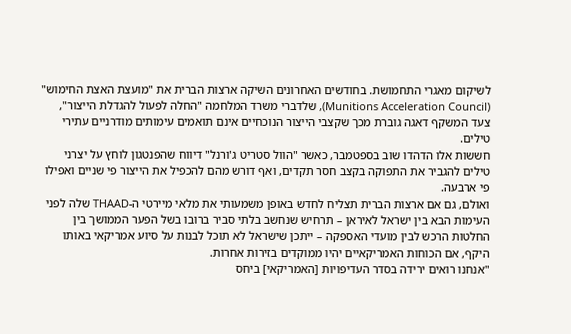לשיקום מאגרי התחמושת. בחודשים האחרונים השיקה ארצות הברית את "מועצת האצת החימוש" (Munitions Acceleration Council), שלדברי משרד המלחמה "החלה לפעול להגדלת הייצור", צעד המשקף דאגה גוברת מכך שקצבי הייצור הנוכחיים אינם תואמים עימותים מודרניים עתירי טילים.
חששות אלו הדהדו שוב בספטמבר, כאשר "הוול סטריט ג'ורנל" דיווח שהפנטגון לוחץ על יצרני טילים להגביר את התפוקה בקצב חסר תקדים, ואף דורש מהם להכפיל את הייצור פי שניים ואפילו פי ארבעה.
ואולם, גם אם ארצות הברית תצליח לחדש באופן משמעותי את מלאי מיירטי ה-THAAD שלה לפני העימות הבא בין ישראל לאיראן – תרחיש שנחשב בלתי סביר ברובו בשל הפער הממושך בין החלטות הרכש לבין מועדי האספקה – ייתכן שישראל לא תוכל לבנות על סיוע אמריקאי באותו היקף, אם הכוחות האמריקאיים יהיו ממוקדים בזירות אחרות.
"אנחנו רואים ירידה בסדר העדיפויות [האמריקאי] ביחס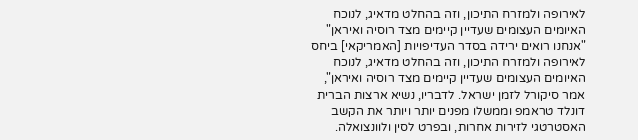לאירופה ולמזרח התיכון, וזה בהחלט מדאיג, לנוכח האיומים העצומים שעדיין קיימים מצד רוסיה ואיראן"
"אנחנו רואים ירידה בסדר העדיפויות [האמריקאי] ביחס לאירופה ולמזרח התיכון, וזה בהחלט מדאיג, לנוכח האיומים העצומים שעדיין קיימים מצד רוסיה ואיראן", אמר סיקורל לזמן ישראל. לדבריו, נשיא ארצות הברית דונלד טראמפ וממשלו מפנים יותר ויותר את הקשב האסטרטגי לזירות אחרות, ובפרט לסין ולוונצואלה.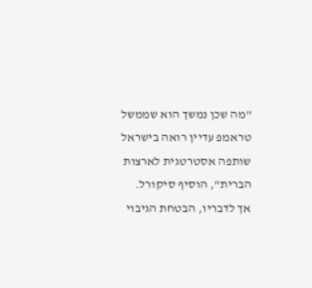"מה שכן נמשך הוא שממשל טראמפ עדיין רואה בישראל שותפה אסטרטגית לארצות הברית", הוסיף סיקורל. אך לדבריו, הבטחת הגיבוי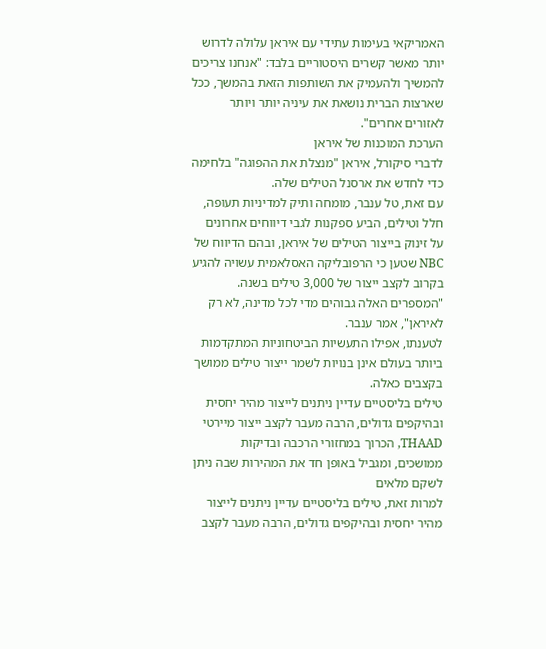האמריקאי בעימות עתידי עם איראן עלולה לדרוש יותר מאשר קשרים היסטוריים בלבד: "אנחנו צריכים להמשיך ולהעמיק את השותפות הזאת בהמשך, ככל שארצות הברית נושאת את עיניה יותר ויותר לאזורים אחרים".
הערכת המוכנות של איראן
לדברי סיקורל, איראן "מנצלת את ההפוגה" בלחימה כדי לחדש את ארסנל הטילים שלה.
עם זאת, טל ענבר, מומחה ותיק למדיניות תעופה, חלל וטילים, הביע ספקנות לגבי דיווחים אחרונים על זינוק בייצור הטילים של איראן, ובהם הדיווח של NBC שטען כי הרפובליקה האסלאמית עשויה להגיע בקרוב לקצב ייצור של 3,000 טילים בשנה. "המספרים האלה גבוהים מדי לכל מדינה, לא רק לאיראן", אמר ענבר.
לטענתו, אפילו התעשיות הביטחוניות המתקדמות ביותר בעולם אינן בנויות לשמר ייצור טילים ממושך בקצבים כאלה.
טילים בליסטיים עדיין ניתנים לייצור מהיר יחסית ובהיקפים גדולים, הרבה מעבר לקצב ייצור מיירטי THAAD, הכרוך במחזורי הרכבה ובדיקות ממושכים, ומגביל באופן חד את המהירות שבה ניתן לשקם מלאים
למרות זאת, טילים בליסטיים עדיין ניתנים לייצור מהיר יחסית ובהיקפים גדולים, הרבה מעבר לקצב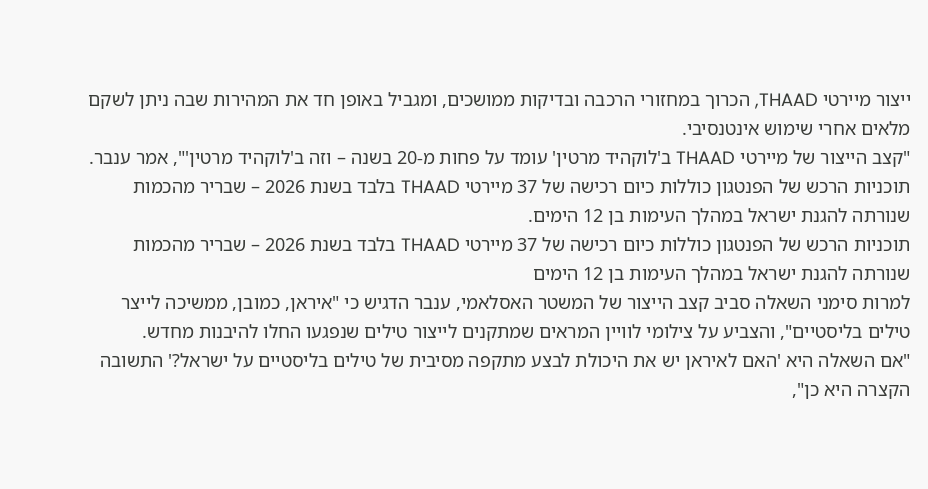ייצור מיירטי THAAD, הכרוך במחזורי הרכבה ובדיקות ממושכים, ומגביל באופן חד את המהירות שבה ניתן לשקם מלאים אחרי שימוש אינטנסיבי.
"קצב הייצור של מיירטי THAAD ב'לוקהיד מרטין' עומד על פחות מ-20 בשנה – וזה ב'לוקהיד מרטין'", אמר ענבר.
תוכניות הרכש של הפנטגון כוללות כיום רכישה של 37 מיירטי THAAD בלבד בשנת 2026 – שבריר מהכמות שנורתה להגנת ישראל במהלך העימות בן 12 הימים.
תוכניות הרכש של הפנטגון כוללות כיום רכישה של 37 מיירטי THAAD בלבד בשנת 2026 – שבריר מהכמות שנורתה להגנת ישראל במהלך העימות בן 12 הימים
למרות סימני השאלה סביב קצב הייצור של המשטר האסלאמי, ענבר הדגיש כי "איראן, כמובן, ממשיכה לייצר טילים בליסטיים", והצביע על צילומי לוויין המראים שמתקנים לייצור טילים שנפגעו החלו להיבנות מחדש.
"אם השאלה היא 'האם לאיראן יש את היכולת לבצע מתקפה מסיבית של טילים בליסטיים על ישראל?' התשובה הקצרה היא כן",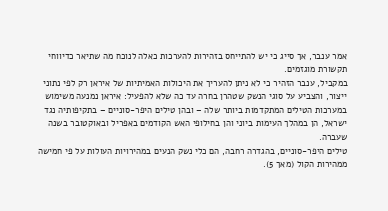אמר ענבר, אך סייג כי יש להתייחס בזהירות להערכות כאלה לנוכח מה שתיאר כדיווחי תקשורת מוגזמים.
במקביל, ענבר הזהיר כי לא ניתן להעריך את היכולות האמיתיות של איראן רק לפי נתוני ייצור, והצביע על סוגי הנשק שטהרן בחרה עד כה שלא להפעיל: איראן נמנעה משימוש במערכות הטילים המתקדמות ביותר שלה – ובהן טילים היפר-סוניים – בתקיפותיה נגד ישראל, הן במהלך העימות ביוני והן בחילופי האש הקודמים באפריל ובאוקטובר בשנה שעברה.
טילים היפר-סוניים, בהגדרה רחבה, הם כלי נשק הנעים במהירויות העולות על פי חמישה ממהירות הקול (מאך 5).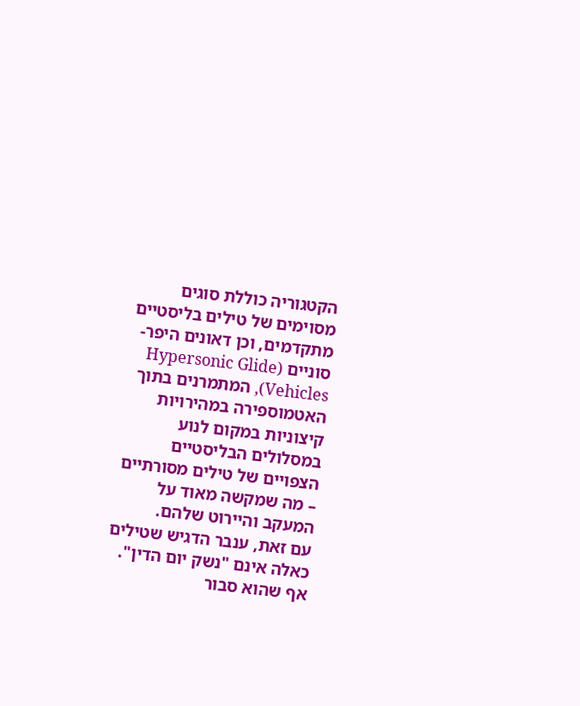הקטגוריה כוללת סוגים מסוימים של טילים בליסטיים מתקדמים, וכן דאונים היפר-סוניים (Hypersonic Glide Vehicles), המתמרנים בתוך האטמוספירה במהירויות קיצוניות במקום לנוע במסלולים הבליסטיים הצפויים של טילים מסורתיים – מה שמקשה מאוד על המעקב והיירוט שלהם.
עם זאת, ענבר הדגיש שטילים כאלה אינם "נשק יום הדין". אף שהוא סבור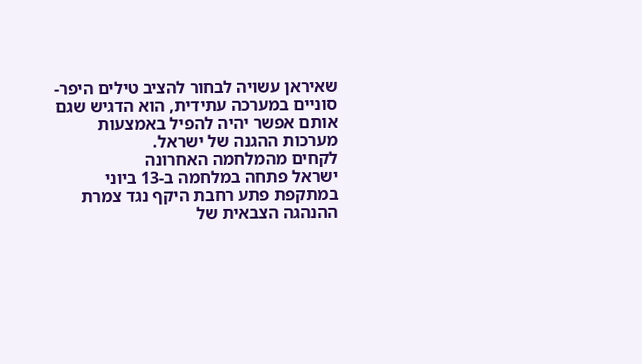שאיראן עשויה לבחור להציב טילים היפר-סוניים במערכה עתידית, הוא הדגיש שגם אותם אפשר יהיה להפיל באמצעות מערכות ההגנה של ישראל.
לקחים מהמלחמה האחרונה
ישראל פתחה במלחמה ב-13 ביוני במתקפת פתע רחבת היקף נגד צמרת ההנהגה הצבאית של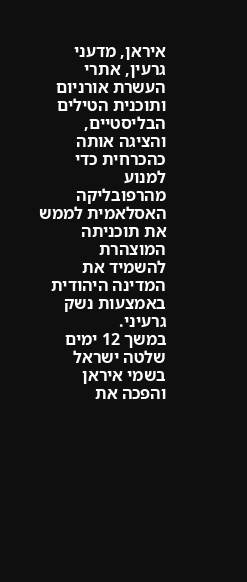איראן, מדעני גרעין, אתרי העשרת אורניום ותוכנית הטילים הבליסטיים, והציגה אותה כהכרחית כדי למנוע מהרפובליקה האסלאמית לממש את תוכניתה המוצהרת להשמיד את המדינה היהודית באמצעות נשק גרעיני.
במשך 12 ימים שלטה ישראל בשמי איראן והפכה את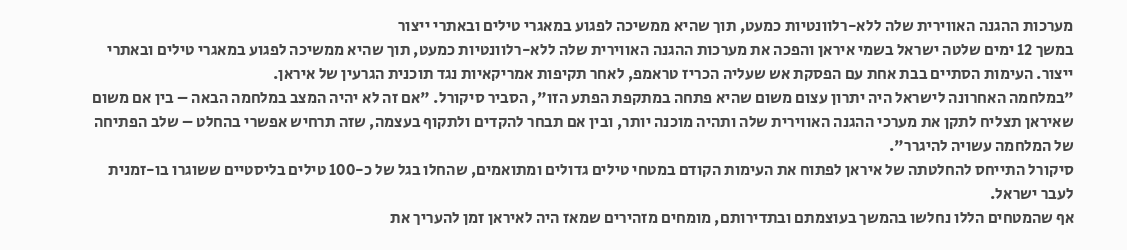מערכות ההגנה האווירית שלה ללא-רלוונטיות כמעט, תוך שהיא ממשיכה לפגוע במאגרי טילים ובאתרי ייצור
במשך 12 ימים שלטה ישראל בשמי איראן והפכה את מערכות ההגנה האווירית שלה ללא-רלוונטיות כמעט, תוך שהיא ממשיכה לפגוע במאגרי טילים ובאתרי ייצור. העימות הסתיים בבת אחת עם הפסקת אש שעליה הכריז טראמפ, לאחר תקיפות אמריקאיות נגד תוכנית הגרעין של איראן.
"במלחמה האחרונה לישראל היה יתרון עצום משום שהיא פתחה במתקפת הפתע הזו", הסביר סיקורל. "אם זה לא יהיה המצב במלחמה הבאה – בין אם משום שאיראן תצליח לתקן את מערכי ההגנה האווירית שלה ותהיה מוכנה יותר, ובין אם תבחר להקדים ולתקוף בעצמה, שזה תרחיש אפשרי בהחלט – שלב הפתיחה של המלחמה עשויה להיגרר".
סיקורל התייחס להחלטתה של איראן לפתוח את העימות הקודם במטחי טילים גדולים ומתואמים, שהחלו בגל של כ-100 טילים בליסטיים ששוגרו בו-זמנית לעבר ישראל.
אף שהמטחים הללו נחלשו בהמשך בעוצמתם ובתדירותם, מומחים מזהירים שמאז היה לאיראן זמן להעריך את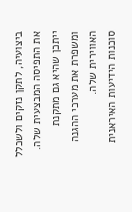ביצועיה, לתקן נזקים ולשכלל את התפיסה המבצעית שלה. ייתכן שהיא גם מתקנת ומשפרת את מערכי ההגנה האווירית שלה.
סוכנות הידיעות האיראנית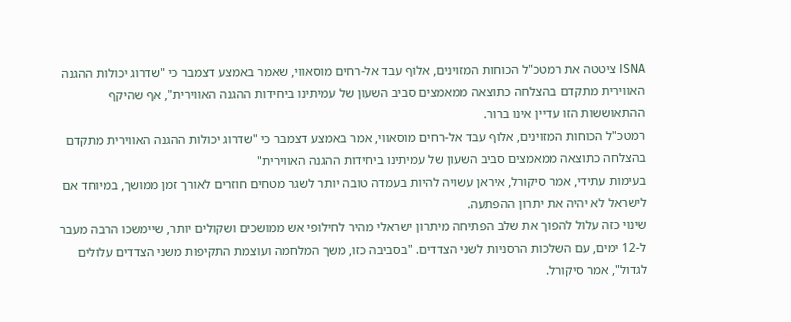ISNA ציטטה את רמטכ"ל הכוחות המזוינים, אלוף עבד אל-רחים מוסאווי, שאמר באמצע דצמבר כי "שדרוג יכולות ההגנה האווירית מתקדם בהצלחה כתוצאה ממאמצים סביב השעון של עמיתינו ביחידות ההגנה האווירית", אף שהיקף ההתאוששות הזו עדיין אינו ברור.
רמטכ"ל הכוחות המזוינים, אלוף עבד אל-רחים מוסאווי, אמר באמצע דצמבר כי "שדרוג יכולות ההגנה האווירית מתקדם בהצלחה כתוצאה ממאמצים סביב השעון של עמיתינו ביחידות ההגנה האווירית"
בעימות עתידי, אמר סיקורל, איראן עשויה להיות בעמדה טובה יותר לשגר מטחים חוזרים לאורך זמן ממושך, במיוחד אם לישראל לא יהיה את יתרון ההפתעה.
שינוי כזה עלול להפוך את שלב הפתיחה מיתרון ישראלי מהיר לחילופי אש ממושכים ושקולים יותר, שיימשכו הרבה מעבר ל-12 ימים, עם השלכות הרסניות לשני הצדדים. "בסביבה כזו, משך המלחמה ועוצמת התקיפות משני הצדדים עלולים לגדול", אמר סיקורל.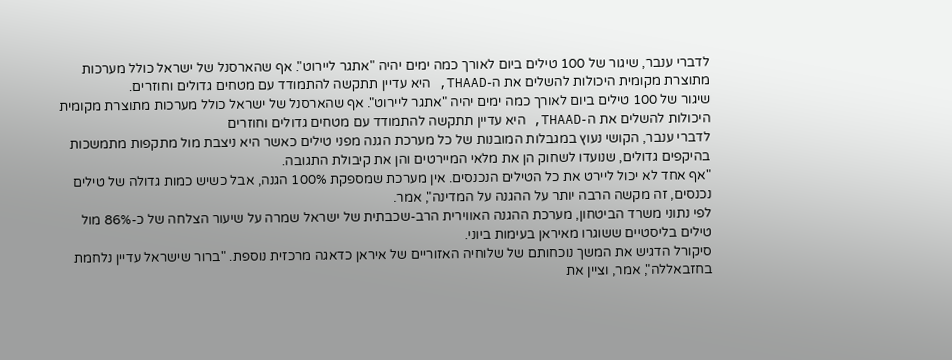לדברי ענבר, שיגור של 100 טילים ביום לאורך כמה ימים יהיה "אתגר ליירוט". אף שהארסנל של ישראל כולל מערכות מתוצרת מקומית היכולות להשלים את ה-THAAD, היא עדיין תתקשה להתמודד עם מטחים גדולים וחוזרים.
שיגור של 100 טילים ביום לאורך כמה ימים יהיה "אתגר ליירוט". אף שהארסנל של ישראל כולל מערכות מתוצרת מקומית היכולות להשלים את ה-THAAD, היא עדיין תתקשה להתמודד עם מטחים גדולים וחוזרים
לדברי ענבר, הקושי נעוץ במגבלות המובנות של כל מערכת הגנה מפני טילים כאשר היא ניצבת מול מתקפות מתמשכות בהיקפים גדולים, שנועדו לשחוק הן את מלאי המיירטים והן את קיבולת התגובה.
"אף אחד לא יכול ליירט את כל הטילים הנכנסים. אין מערכת שמספקת 100% הגנה, אבל כשיש כמות גדולה של טילים נכנסים, זה מקשה הרבה יותר על ההגנה על המדינה", אמר.
לפי נתוני משרד הביטחון, מערכת ההגנה האווירית הרב-שכבתית של ישראל שמרה על שיעור הצלחה של כ-86% מול טילים בליסטיים ששוגרו מאיראן בעימות ביוני.
סיקורל הדגיש את המשך נוכחותם של שלוחיה האזוריים של איראן כדאגה מרכזית נוספת. "ברור שישראל עדיין נלחמת בחזבאללה", אמר, וציין את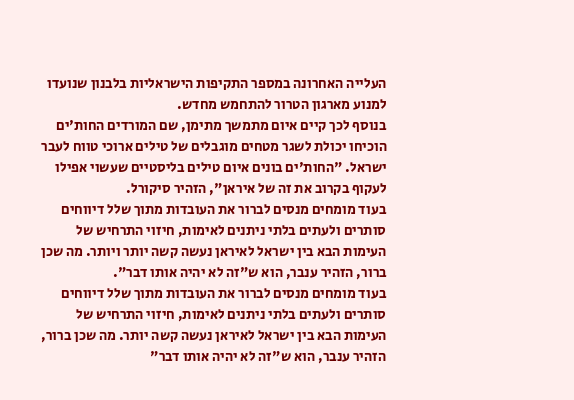העלייה האחרונה במספר התקיפות הישראליות בלבנון שנועדו למנוע מארגון הטרור להתחמש מחדש.
בנוסף לכך קיים איום מתמשך מתימן, שם המורדים החות'ים הוכיחו יכולת לשגר מטחים מוגבלים של טילים ארוכי טווח לעבר ישראל. "החות'ים בונים איום טילים בליסטיים שעשוי אפילו לעקוף בקרוב את זה של איראן", הזהיר סיקורל.
בעוד מומחים מנסים לברור את העובדות מתוך שלל דיווחים סותרים ולעתים בלתי ניתנים לאימות, חיזוי התרחיש של העימות הבא בין ישראל לאיראן נעשה קשה יותר ויותר. מה שכן ברור, הזהיר ענבר, הוא ש"זה לא יהיה אותו דבר".
בעוד מומחים מנסים לברור את העובדות מתוך שלל דיווחים סותרים ולעתים בלתי ניתנים לאימות, חיזוי התרחיש של העימות הבא בין ישראל לאיראן נעשה קשה יותר. מה שכן ברור, הזהיר ענבר, הוא ש"זה לא יהיה אותו דבר"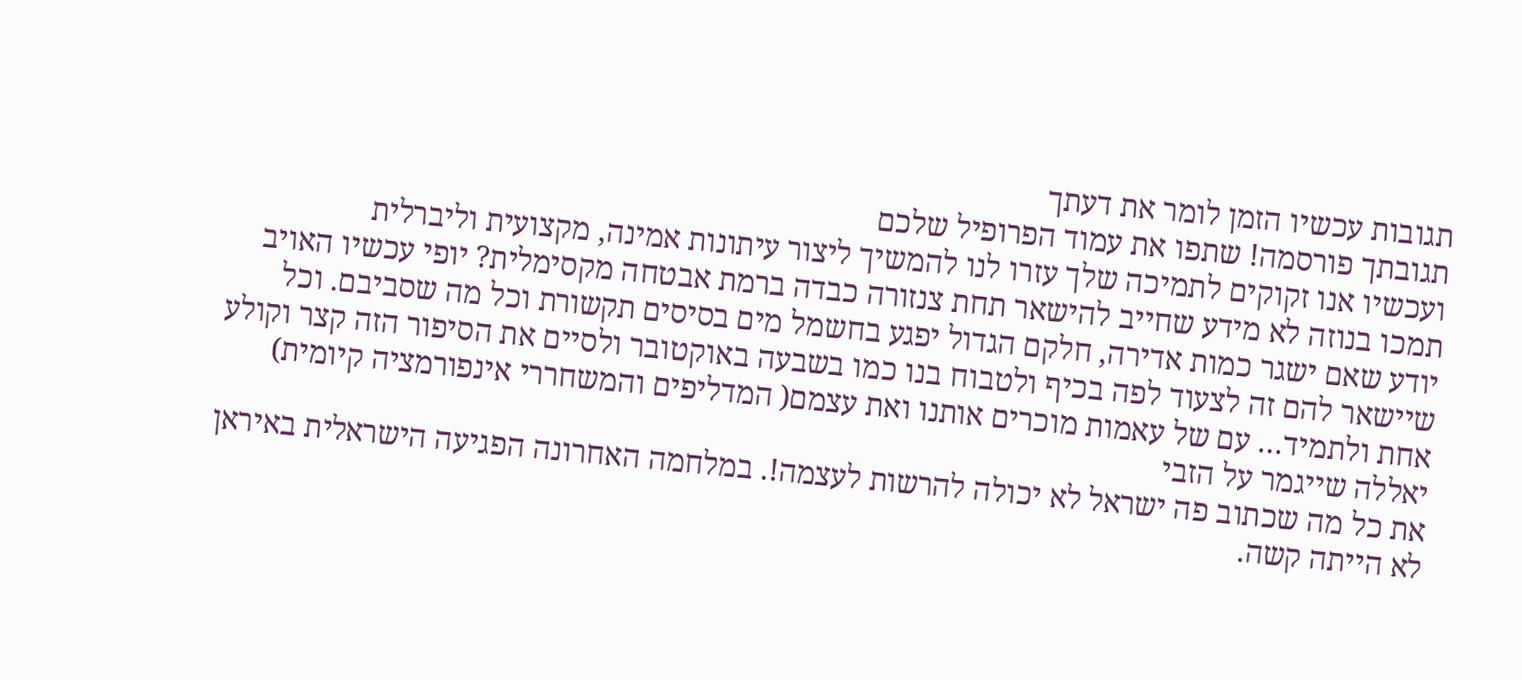תגובות עכשיו הזמן לומר את דעתך
תגובתך פורסמה! שתפו את עמוד הפרופיל שלכם
ועכשיו אנו זקוקים לתמיכה שלך עזרו לנו להמשיך ליצור עיתונות אמינה, מקצועית וליברלית
תמכו בנוזה לא מידע שחייב להישאר תחת צנזורה כבדה ברמת אבטחה מקסימלית? יופי עכשיו האויב יודע שאם ישגר כמות אדירה, חלקם הגדול יפגע בחשמל מים בסיסים תקשורת וכל מה שסביבם. וכל שיישאר להם זה לצעוד לפה בכיף ולטבוח בנו כמו בשבעה באוקטובר ולסיים את הסיפור הזה קצר וקולע אחת ולתמיד… עם של עאמות מוכרים אותנו ואת עצמם( המדליפים והמשחררי אינפורמציה קיומית) יאללה שייגמר על הזבי
את כל מה שכתוב פה ישראל לא יכולה להרשות לעצמה!. במלחמה האחרונה הפגיעה הישראלית באיראן לא הייתה קשה.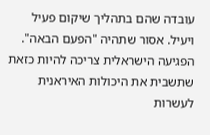עובדה שהם בתהליך שיקום פעיל ויעיל. אסור שתהיה "הפעם הבאה". הפגיעה הישראלית צריכה להיות כזאת שתשבית את היכולות האיראנית לעשרות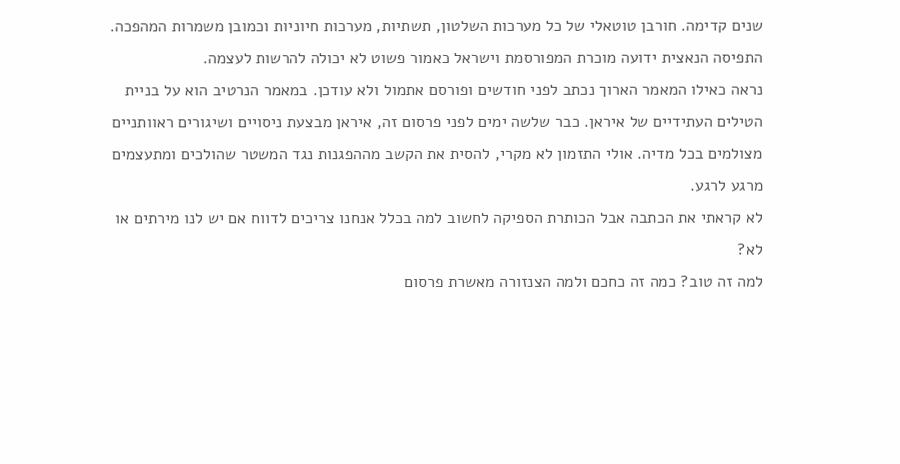שנים קדימה. חורבן טוטאלי של כל מערכות השלטון, תשתיות, מערכות חיוניות וכמובן משמרות המהפכה. התפיסה הנאצית ידועה מוכרת המפורסמת וישראל כאמור פשוט לא יכולה להרשות לעצמה.
נראה כאילו המאמר הארוך נכתב לפני חודשים ופורסם אתמול ולא עודכן. במאמר הנרטיב הוא על בניית הטילים העתידיים של איראן. כבר שלשה ימים לפני פרסום זה, איראן מבצעת ניסויים ושיגורים ראוותניים מצולמים בכל מדיה. אולי התזמון לא מקרי, להסית את הקשב מההפגנות נגד המשטר שהולכים ומתעצמים מרגע לרגע.
לא קראתי את הכתבה אבל הכותרת הספיקה לחשוב למה בכלל אנחנו צריכים לדווח אם יש לנו מירתים או לא?
למה זה טוב? כמה זה כחכם ולמה הצנזורה מאשרת פרסום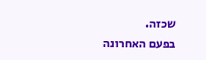שכזה.
בפעם האחרונה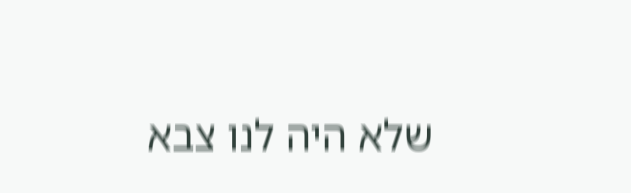שלא היה לנו צבא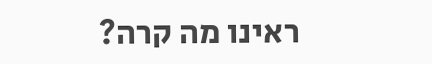ראינו מה קרה?